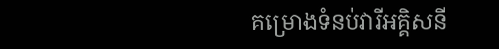គម្រោងទំនប់វារីអគ្គិសនី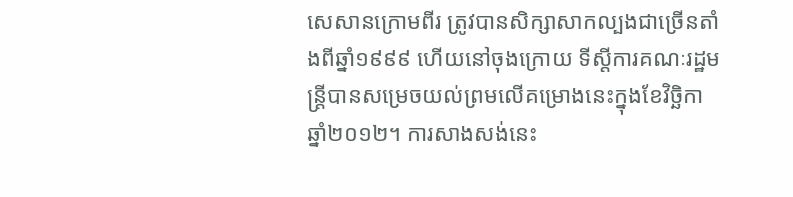សេសានក្រោមពីរ ត្រូវបានសិក្សាសាកល្បងជាច្រើនតាំងពីឆ្នាំ១៩៩៩ ហើយនៅចុងក្រោយ ទីស្ដីការគណៈរដ្ឋមន្រ្តីបានសម្រេចយល់ព្រមលើគម្រោងនេះក្នុងខែវិច្ឆិកា ឆ្នាំ២០១២។ ការសាងសង់នេះ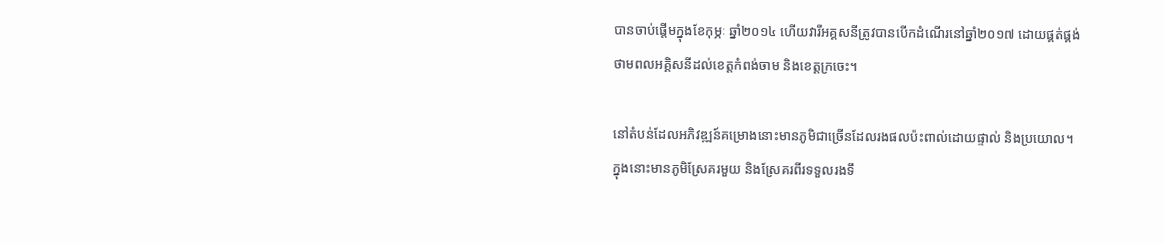បានចាប់ផ្ដើមក្នុងខែកុម្ភៈ ឆ្នាំ២០១៤ ហើយវារីអគ្គសនីត្រូវបានបើកដំណើរនៅឆ្នាំ២០១៧ ដោយផ្គត់ផ្គង់ថាមពលអគ្គិសនីដល់ខេត្តកំពង់ចាម និងខេត្តក្រចេះ។

នៅតំបន់ដែលអភិវឌ្ឍន៍គម្រោងនោះមានភូមិជាច្រើនដែលរងផលប៉ះពាល់ដោយផ្ទាល់ និងប្រយោល។ ក្នុងនោះមានភូមិស្រែគរមួយ និងស្រែគរពីរទទួលរងទឹ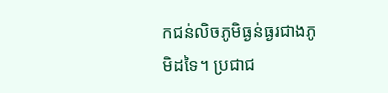កជន់លិចភូមិធ្ងន់ធ្ងរជាងភូមិដទៃ។ ប្រជាជ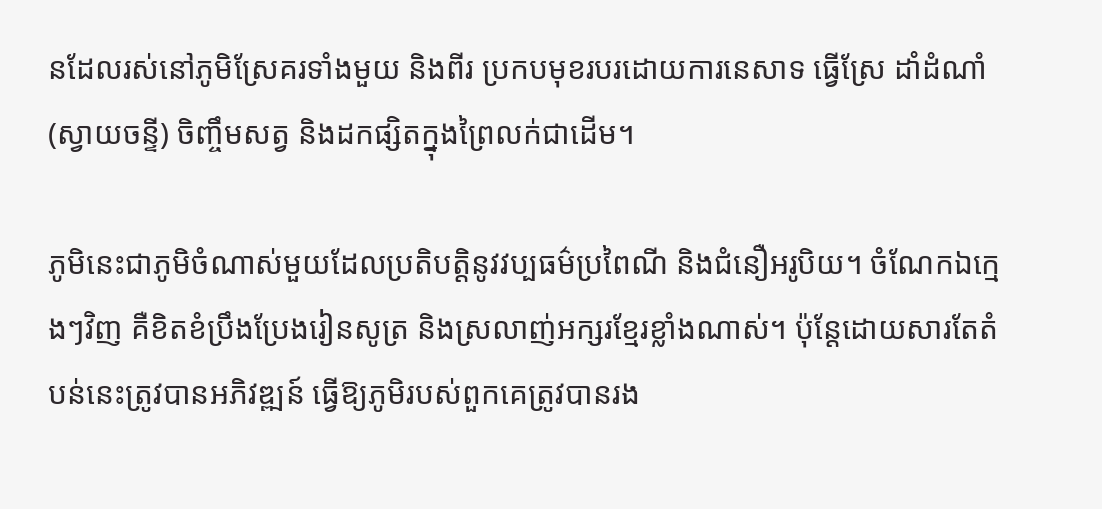នដែលរស់នៅភូមិស្រែគរទាំងមួយ និងពីរ ប្រកបមុខរបរដោយការនេសាទ ធ្វើស្រែ ដាំដំណាំ(ស្វាយចន្ទី) ចិញ្ចឹមសត្វ និងដកផ្សិតក្នុងព្រៃលក់ជាដើម។

ភូមិនេះជាភូមិចំណាស់មួយដែលប្រតិបត្តិនូវវប្បធម៌ប្រពៃណី និងជំនឿអរូបិយ។ ចំណែកឯក្មេងៗវិញ គឺខិតខំប្រឹងប្រែងរៀនសូត្រ និងស្រលាញ់អក្សរខ្មែរខ្លាំងណាស់។ ប៉ុន្តែដោយសារតែតំបន់នេះត្រូវបានអភិវឌ្ឍន៍ ធ្វើឱ្យភូមិរបស់ពួកគេត្រូវបានរង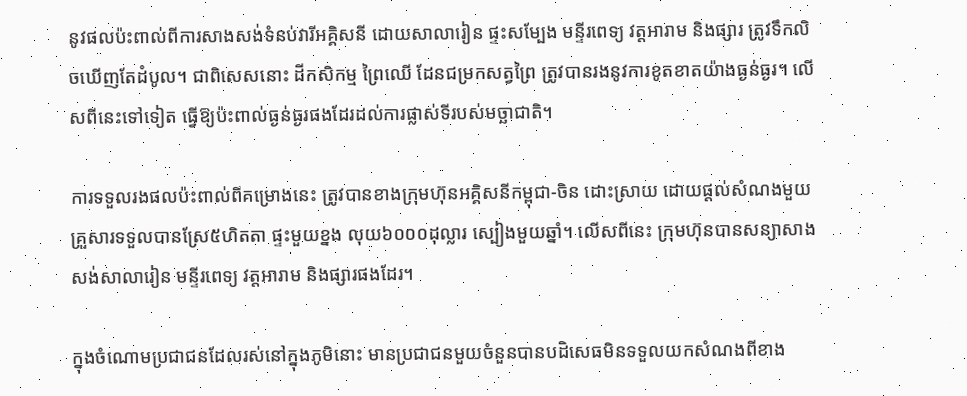នូវផលប៉ះពាល់ពីការសាងសង់ទំនប់វារីអគ្គិសនី ដោយសាលារៀន ផ្ទះសម្បែង មន្ទីរពេទ្យ វត្តអារាម និងផ្សារ ត្រូវទឹកលិចឃើញតែដំបូល។ ជាពិសេសនោះ ដីកសិកម្ម ព្រៃឈើ ដែនជម្រកសត្វព្រៃ ត្រូវបានរងនូវការខូតខាតយ៉ាងធ្ងន់ធ្ងរ។ លើសពីនេះទៅទៀត ធ្វើឱ្យប៉ះពាល់ធ្ងន់ធ្ងរផងដែរដល់ការផ្លាស់ទីរបស់មច្ឆាជាតិ។

ការទទួលរងផលប៉ះពាល់ពីគម្រោងនេះ ត្រូវបានខាងក្រុមហ៊ុនអគ្គិសនីកម្ពុជា-ចិន ដោះស្រាយ ដោយផ្ដល់សំណងមួយគ្រួសារទទួលបានស្រែ៥ហិតតា ផ្ទះមួយខ្នង លុយ៦០០០ដុល្លារ ស្បៀងមួយឆ្នាំ។ លើសពីនេះ ក្រុមហ៊ុនបានសន្យាសាងសង់សាលារៀន មន្ទីរពេទ្យ វត្តអារាម និងផ្សារផងដែរ។

ក្នុងចំណោមប្រជាជនដែលរស់នៅក្នុងភូមិនោះ មានប្រជាជនមួយចំនួនបានបដិសេធមិនទទួលយកសំណងពីខាង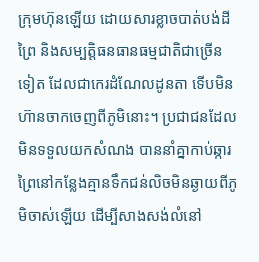ក្រុមហ៊ុនឡើយ ដោយសារខ្លាចបាត់បង់ដីព្រៃ និងសម្បត្តិធនធានធម្មជាតិជាច្រើនទៀត ដែលជាកេរដំណែលដូនតា ទើបមិនហ៊ានចាកចេញពីភូមិនោះ។ ប្រជាជនដែលមិនទទួលយកសំណង បាននាំគ្នាកាប់ឆ្ការព្រៃនៅកន្លែងគ្មានទឹកជន់លិចមិនឆ្ងាយពីភូមិចាស់ឡើយ ដើម្បីសាងសង់លំនៅ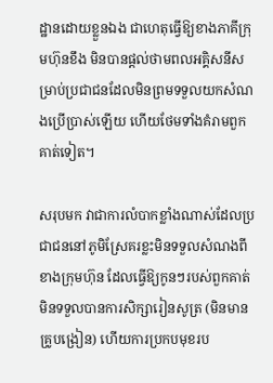ដ្ឋានដោយខ្លួនឯង ជាហេតុធ្វើឱ្យខាងភាគីក្រុមហ៊ុនខឹង មិនបានផ្ដល់ថាមពលអគ្គិសនីសម្រាប់ប្រជាជនដែលមិនព្រមទទួលយកសំណងប្រើប្រាស់ឡើយ ហើយថែមទាំងគំរាមពួកគាត់ទៀត។

សរុបមក វាជាការលំបាកខ្លាំងណាស់ដែលប្រជាជននៅភូមិស្រែគរខ្លះមិនទទួលសំណងពីខាងក្រុមហ៊ុន ដែលធ្វើឱ្យកូនៗរបស់ពួកគាត់មិនទទួលបានការសិក្សារៀនសូត្រ (មិនមានគ្រូបង្រៀន) ហើយការប្រកបមុខរប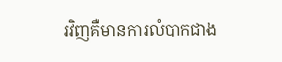រវិញគឺមានការលំបាកជាង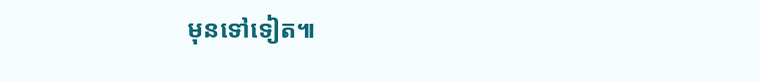មុនទៅទៀត៕